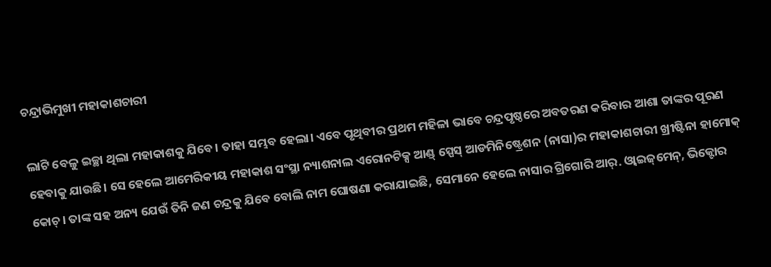ଚନ୍ଦ୍ରାଭିମୁଖୀ ମହାକାଶଚାରୀ

ଲାଟି ବେଳୁ ଇଚ୍ଛା ଥିଲା ମହାକାଶକୁ ଯିବେ। ତାହା ସମ୍ଭବ ହେଲା। ଏବେ ପୃଥିବୀର ପ୍ରଥମ ମହିଳା ଭାବେ ଚନ୍ଦ୍ରପୃଷ୍ଠରେ ଅବତରଣ କରିବାର ଆଶା ତାଙ୍କର ପୂରଣ ହେବାକୁ ଯାଉଛି। ସେ ହେଲେ ଆମେରିକୀୟ ମହାକାଶ ସଂସ୍ଥା ନ୍ୟାଶନାଲ ଏରୋନଟିକ୍ସ ଆଣ୍ଡ୍‌ ସ୍ପେସ୍‌ ଆଡମିନିଷ୍ଟ୍ରେଶନ (ନାସା)ର ମହାକାଶଚାରୀ ଖ୍ରୀଷ୍ଟିନା ହାମୋକ୍‌ କୋଚ୍‌। ତାଙ୍କ ସହ ଅନ୍ୟ ଯେଉଁ ତିନି ଜଣ ଚନ୍ଦ୍ରକୁ ଯିବେ ବୋଲି ନାମ ଘୋଷଣା କରାଯାଇଛି, ସେମାନେ ହେଲେ ନାସାର ଗ୍ରିଗୋରି ଆର୍‌. ଓ୍ବାଇଜ୍‌ମେନ୍‌, ଭିକ୍ଟୋର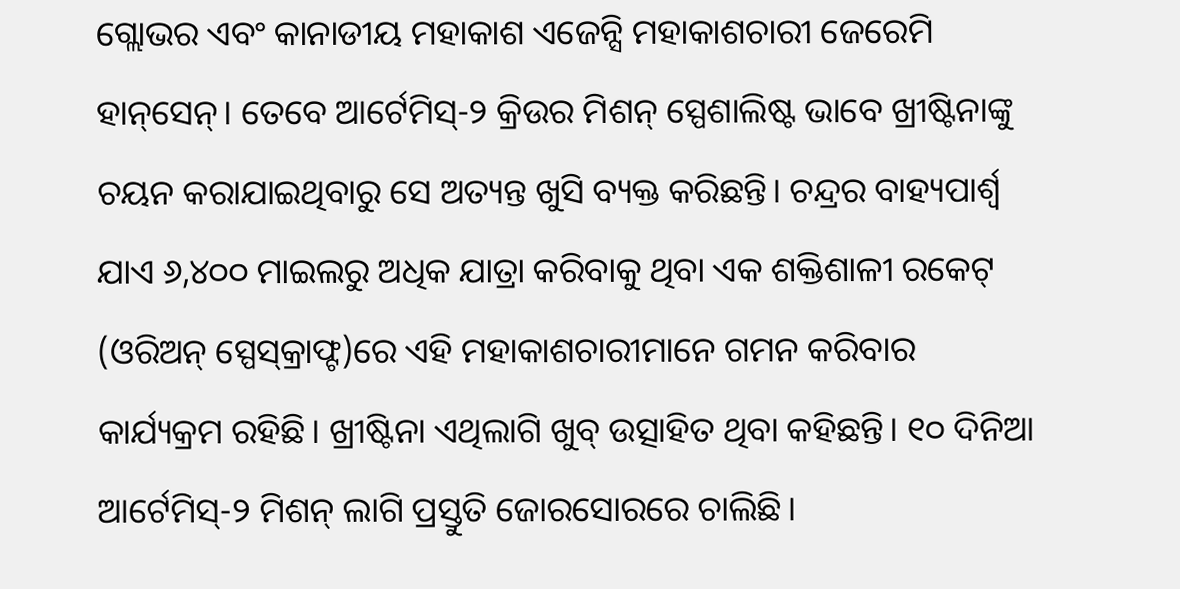ଗ୍ଲୋଭର ଏବଂ କାନାଡୀୟ ମହାକାଶ ଏଜେନ୍ସି ମହାକାଶଚାରୀ ଜେରେମି ହାନ୍‌ସେନ୍‌। ତେବେ ଆର୍ଟେମିସ୍‌-୨ କ୍ରିଉର ମିଶନ୍‌ ସ୍ପେଶାଲିଷ୍ଟ ଭାବେ ଖ୍ରୀଷ୍ଟିନାଙ୍କୁ ଚୟନ କରାଯାଇଥିବାରୁ ସେ ଅତ୍ୟନ୍ତ ଖୁସି ବ୍ୟକ୍ତ କରିଛନ୍ତି। ଚନ୍ଦ୍ରର ବାହ୍ୟପାର୍ଶ୍ୱ ଯାଏ ୬,୪୦୦ ମାଇଲରୁ ଅଧିକ ଯାତ୍ରା କରିବାକୁ ଥିବା ଏକ ଶକ୍ତିଶାଳୀ ରକେଟ୍‌ (ଓରିଅନ୍‌ ସ୍ପେସ୍‌କ୍ରାଫ୍ଟ)ରେ ଏହି ମହାକାଶଚାରୀମାନେ ଗମନ କରିବାର କାର୍ଯ୍ୟକ୍ରମ ରହିଛି। ଖ୍ରୀଷ୍ଟିନା ଏଥିଲାଗି ଖୁବ୍‌ ଉତ୍ସାହିତ ଥିବା କହିଛନ୍ତି। ୧୦ ଦିନିଆ ଆର୍ଟେମିସ୍‌-୨ ମିଶନ୍‌ ଲାଗି ପ୍ରସ୍ତୁତି ଜୋରସୋରରେ ଚାଲିଛି।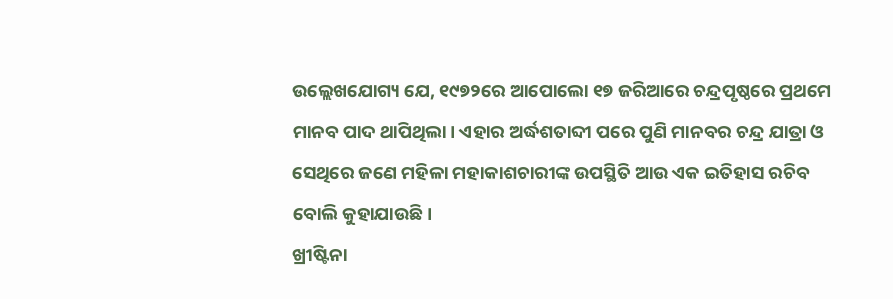ଉଲ୍ଲେଖଯୋଗ୍ୟ ଯେ, ୧୯୭୨ରେ ଆପୋଲୋ ୧୭ ଜରିଆରେ ଚନ୍ଦ୍ରପୃଷ୍ଠରେ ପ୍ରଥମେ ମାନବ ପାଦ ଥାପିଥିଲା। ଏହାର ଅର୍ଦ୍ଧଶତାବ୍ଦୀ ପରେ ପୁଣି ମାନବର ଚନ୍ଦ୍ର ଯାତ୍ରା ଓ ସେଥିରେ ଜଣେ ମହିଳା ମହାକାଶଚାରୀଙ୍କ ଉପସ୍ଥିତି ଆଉ ଏକ ଇତିହାସ ରଚିବ ବୋଲି କୁହାଯାଉଛି।
ଖ୍ରୀଷ୍ଟିନା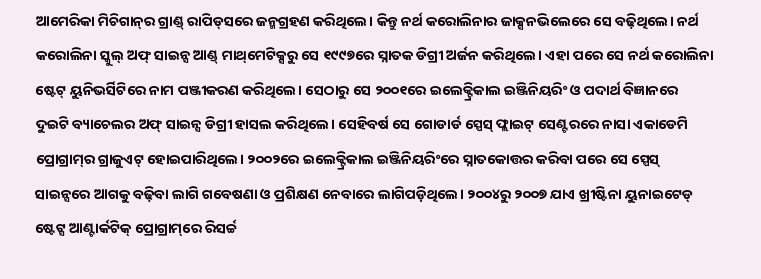ଆମେରିକା ମିଚିଗାନ୍‌ର ଗ୍ରାଣ୍ଡ୍‌ ରାପିଡ୍‌ସରେ ଜନ୍ମଗ୍ରହଣ କରିଥିଲେ। କିନ୍ତୁ ନର୍ଥ କରୋଲିନାର ଜାକ୍ସନଭିଲେରେ ସେ ବଢ଼ିଥିଲେ। ନର୍ଥ କରୋଲିନା ସ୍କୁଲ୍‌ ଅଫ୍‌ ସାଇନ୍ସ ଆଣ୍ଡ୍‌ ମାଥ୍‌ମେଟିକ୍ସରୁ ସେ ୧୯୯୭ରେ ସ୍ନାତକ ଡିଗ୍ରୀ ଅର୍ଜନ କରିଥିଲେ। ଏହା ପରେ ସେ ନର୍ଥ କରୋଲିନା ଷ୍ଟେଟ୍‌ ୟୁନିଭର୍ସିଟିରେ ନାମ ପଞ୍ଜୀକରଣ କରିଥିଲେ। ସେଠାରୁ ସେ ୨୦୦୧ରେ ଇଲେକ୍ଟ୍ରିକାଲ ଇଞ୍ଜିନିୟରିଂ ଓ ପଦାର୍ଥ ବିଜ୍ଞାନରେ ଦୁଇଟି ବ୍ୟାଚେଲର ଅଫ୍‌ ସାଇନ୍ସ ଡିଗ୍ରୀ ହାସଲ କରିଥିଲେ। ସେହିବର୍ଷ ସେ ଗୋଡାର୍ଡ ସ୍ପେସ୍‌ ଫ୍ଲାଇଟ୍‌ ସେଣ୍ଟରରେ ନାସା ଏକାଡେମି ପ୍ରୋଗ୍ରାମ୍‌ର ଗ୍ରାଜୁଏଟ୍‌ ହୋଇପାରିଥିଲେ। ୨୦୦୨ରେ ଇଲେକ୍ଟ୍ରିକାଲ ଇଞ୍ଜିନିୟରିଂରେ ସ୍ନାତକୋତ୍ତର କରିବା ପରେ ସେ ସ୍ପେସ୍‌ ସାଇନ୍ସରେ ଆଗକୁ ବଢ଼ିବା ଲାଗି ଗବେଷଣା ଓ ପ୍ରଶିକ୍ଷଣ ନେବାରେ ଲାଗିପଡ଼ିଥିଲେ। ୨୦୦୪ରୁ ୨୦୦୭ ଯାଏ ଖ୍ରୀଷ୍ଟିନା ୟୁନାଇଟେଡ୍‌ ଷ୍ଟେଟ୍ସ ଆଣ୍ଟାର୍କଟିକ୍‌ ପ୍ରୋଗ୍ରାମ୍‌ରେ ରିସର୍ଚ୍ଚ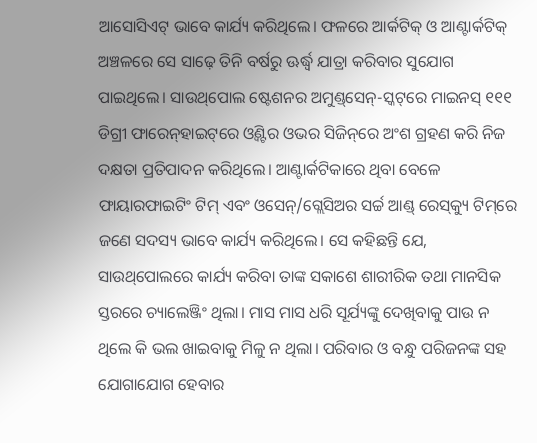ଆସୋସିଏଟ୍‌ ଭାବେ କାର୍ଯ୍ୟ କରିଥିଲେ। ଫଳରେ ଆର୍କଟିକ୍‌ ଓ ଆଣ୍ଟାର୍କଟିକ୍‌ ଅଞ୍ଚଳରେ ସେ ସାଢ଼େ ତିନି ବର୍ଷରୁ ଊର୍ଦ୍ଧ୍ୱ ଯାତ୍ରା କରିବାର ସୁଯୋଗ ପାଇଥିଲେ। ସାଉଥ୍‌ପୋଲ ଷ୍ଟେଶନର ଅମୁଣ୍ଡ୍‌ସେନ୍‌-ସ୍କଟ୍‌ରେ ମାଇନସ୍‌ ୧୧୧ ଡିଗ୍ରୀ ଫାରେନ୍‌ହାଇଟ୍‌ରେ ଓ୍ବିଣ୍ଟର ଓଭର ସିଜିନ୍‌ରେ ଅଂଶ ଗ୍ରହଣ କରି ନିଜ ଦକ୍ଷତା ପ୍ରତିପାଦନ କରିଥିଲେ। ଆଣ୍ଟାର୍କଟିକାରେ ଥିବା ବେଳେ ଫାୟାରଫାଇଟିଂ ଟିମ୍‌ ଏବଂ ଓସେନ୍‌/ଗ୍ଲେସିଅର ସର୍ଚ୍ଚ ଆଣ୍ଡ୍‌ ରେସ୍‌କ୍ୟୁ ଟିମ୍‌ରେ ଜଣେ ସଦସ୍ୟ ଭାବେ କାର୍ଯ୍ୟ କରିଥିଲେ। ସେ କହିଛନ୍ତି ଯେ, ସାଉଥ୍‌ପୋଲରେ କାର୍ଯ୍ୟ କରିବା ତାଙ୍କ ସକାଶେ ଶାରୀରିକ ତଥା ମାନସିକ ସ୍ତରରେ ଚ୍ୟାଲେଞ୍ଜିଂ ଥିଲା। ମାସ ମାସ ଧରି ସୂର୍ଯ୍ୟଙ୍କୁ ଦେଖିବାକୁ ପାଉ ନ ଥିଲେ କି ଭଲ ଖାଇବାକୁ ମିଳୁ ନ ଥିଲା। ପରିବାର ଓ ବନ୍ଧୁ ପରିଜନଙ୍କ ସହ ଯୋଗାଯୋଗ ହେବାର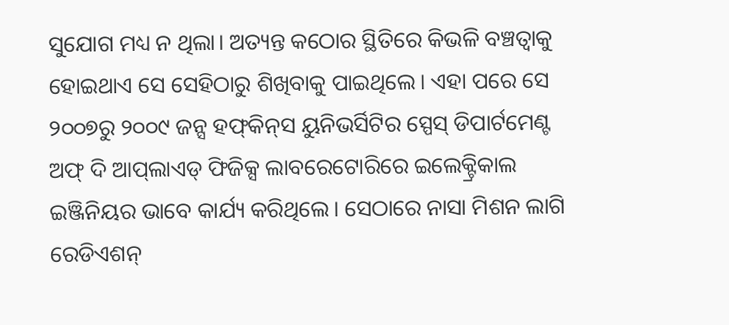ସୁଯୋଗ ମଧ୍ୟ ନ ଥିଲା। ଅତ୍ୟନ୍ତ କଠୋର ସ୍ଥିତିରେ କିଭଳି ବଞ୍ଚତ୍ବାକୁ ହୋଇଥାଏ ସେ ସେହିଠାରୁ ଶିଖିବାକୁ ପାଇଥିଲେ। ଏହା ପରେ ସେ ୨୦୦୭ରୁ ୨୦୦୯ ଜନ୍ସ ହଫ୍‌କିନ୍‌ସ ୟୁନିଭର୍ସିଟିର ସ୍ପେସ୍‌ ଡିପାର୍ଟମେଣ୍ଟ ଅଫ୍‌ ଦି ଆପ୍‌ଲାଏଡ୍‌ ଫିଜିକ୍ସ ଲାବରେଟୋରିରେ ଇଲେକ୍ଟ୍ରିକାଲ ଇଞ୍ଜିନିୟର ଭାବେ କାର୍ଯ୍ୟ କରିଥିଲେ। ସେଠାରେ ନାସା ମିଶନ ଲାଗି ରେଡିଏଶନ୍‌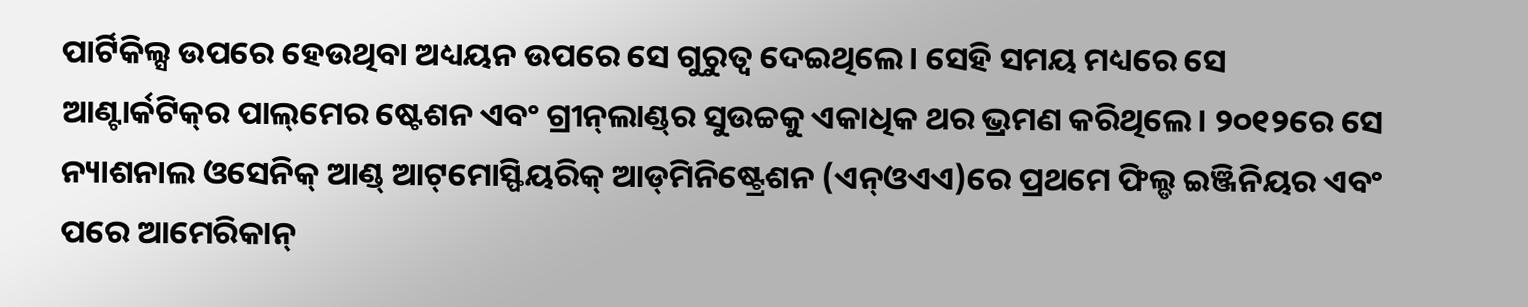ପାର୍ଟିକିଲ୍ସ ଉପରେ ହେଉଥିବା ଅଧ୍ୟୟନ ଉପରେ ସେ ଗୁରୁତ୍ୱ ଦେଇଥିଲେ। ସେହି ସମୟ ମଧ୍ୟରେ ସେ ଆଣ୍ଟାର୍କଟିକ୍‌ର ପାଲ୍‌ମେର ଷ୍ଟେଶନ ଏବଂ ଗ୍ରୀନ୍‌ଲାଣ୍ଡ୍‌ର ସୁଉଚ୍ଚକୁ ଏକାଧିକ ଥର ଭ୍ରମଣ କରିଥିଲେ। ୨୦୧୨ରେ ସେ ନ୍ୟାଶନାଲ ଓସେନିକ୍‌ ଆଣ୍ଡ୍‌ ଆଟ୍‌ମୋସ୍ଫିୟରିକ୍‌ ଆଡ୍‌ମିନିଷ୍ଟ୍ରେଶନ (ଏନ୍‌ଓଏଏ)ରେ ପ୍ରଥମେ ଫିଲ୍ଡ ଇଞ୍ଜିନିୟର ଏବଂ ପରେ ଆମେରିକାନ୍‌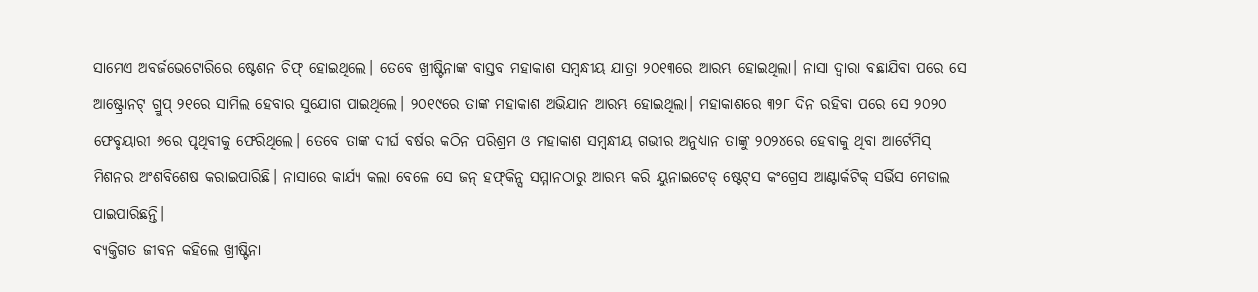ସାମେଏ ଅବର୍ଜଭେଟୋରିରେ ଷ୍ଟେଶନ ଚିଫ୍‌ ହୋଇଥିଲେ। ତେବେ ଖ୍ରୀଷ୍ଟିନାଙ୍କ ବାସ୍ତବ ମହାକାଶ ସମ୍ବନ୍ଧୀୟ ଯାତ୍ରା ୨୦୧୩ରେ ଆରମ୍ଭ ହୋଇଥିଲା। ନାସା ଦ୍ୱାରା ବଛାଯିବା ପରେ ସେ ଆଷ୍ଟ୍ରୋନଟ୍‌ ଗ୍ରୁପ୍‌ ୨୧ରେ ସାମିଲ ହେବାର ସୁଯୋଗ ପାଇଥିଲେ। ୨୦୧୯ରେ ତାଙ୍କ ମହାକାଶ ଅଭିଯାନ ଆରମ୍ଭ ହୋଇଥିଲା। ମହାକାଶରେ ୩୨୮ ଦିନ ରହିବା ପରେ ସେ ୨୦୨୦ ଫେବୃୟାରୀ ୬ରେ ପୃଥିବୀକୁ ଫେରିଥିଲେ। ତେବେ ତାଙ୍କ ଦୀର୍ଘ ବର୍ଷର କଠିନ ପରିଶ୍ରମ ଓ ମହାକାଶ ସମ୍ବନ୍ଧୀୟ ଗଭୀର ଅନୁଧ୍ୟାନ ତାଙ୍କୁ ୨୦୨୪ରେ ହେବାକୁ ଥିବା ଆର୍ଟେମିସ୍‌ ମିଶନର ଅଂଶବିଶେଷ କରାଇପାରିଛି। ନାସାରେ କାର୍ଯ୍ୟ କଲା ବେଳେ ସେ ଜନ୍‌ ହଫ୍‌କିନ୍ସ ସମ୍ମାନଠାରୁ ଆରମ୍ଭ କରି ୟୁନାଇଟେଡ୍‌ ଷ୍ଟେଟ୍‌ସ କଂଗ୍ରେସ ଆଣ୍ଟାର୍କଟିକ୍‌ ସର୍ଭିସ ମେଡାଲ ପାଇପାରିଛନ୍ତି।
ବ୍ୟକ୍ତିଗତ ଜୀବନ କହିଲେ ଖ୍ରୀଷ୍ଟିନା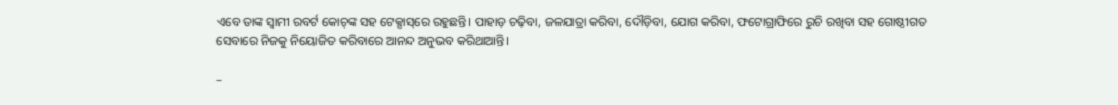ଏବେ ତାଙ୍କ ସ୍ବାମୀ ରବର୍ଟ କୋଚ୍‌ଙ୍କ ସହ ଟେକ୍ସାସ୍‌ରେ ରହୁଛନ୍ତି। ପାହାଡ଼ ଚଢ଼ିବା, ଜଳଯାତ୍ରା କରିବା, ଦୌଡ଼ିବା, ଯୋଗ କରିବା, ଫଟୋଗ୍ରାଫିରେ ରୁଚି ରଖିବା ସହ ଗୋଷ୍ଠୀଗତ ସେବାରେ ନିଜକୁ ନିୟୋଜିତ କରିବାରେ ଆନନ୍ଦ ଅନୁଭବ କରିଥାଆନ୍ତି।

–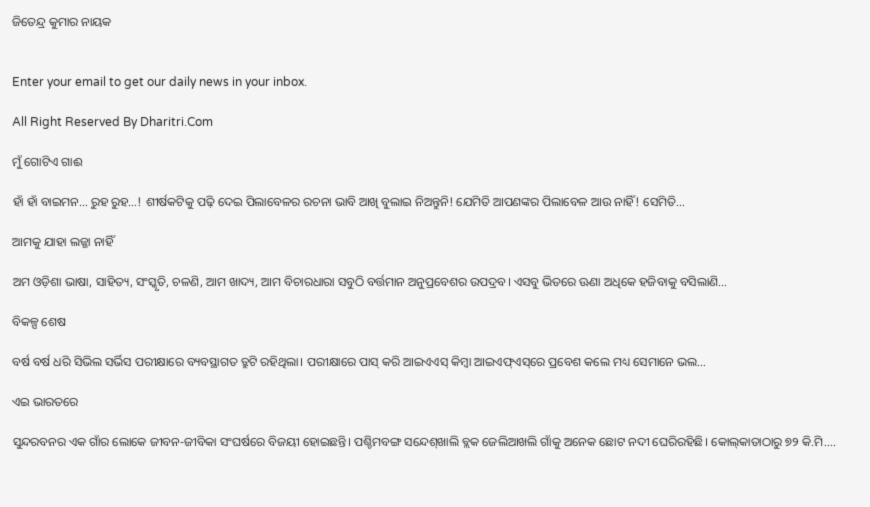ଜିତେନ୍ଦ୍ର କୁମାର ନାୟକ


Enter your email to get our daily news in your inbox.

All Right Reserved By Dharitri.Com

ମୁଁ ଗୋଟିଏ ଗାଈ

ହାଁ ହାଁ ବାଇମନ… ରୁହ ରୁହ…! ଶୀର୍ଷକଟିକୁ ପଢ଼ି ଦେଇ ପିଲାବେଳର ରଚନା ଭାବି ଆଖି ବୁଲାଇ ନିଅନ୍ତୁନି! ଯେମିତି ଆପଣଙ୍କର ପିଲାବେଳ ଆଉ ନାହିଁ! ସେମିତି…

ଆମକୁ ଯାହା ଲଜ୍ଜା ନାହିଁ

ଅମ ଓଡ଼ିଶା ଭାଷା, ସାହିତ୍ୟ, ସଂସ୍କୃତି, ଚଳଣି, ଆମ ଖାଦ୍ୟ, ଆମ ବିଚାରଧାରା ସବୁଠି ବର୍ତ୍ତମାନ ଅନୁପ୍ରବେଶର ଉପଦ୍ରବ। ଏସବୁ ଭିତରେ ଊଣା ଅଧିକେ ହଜିବାକୁ ବସିଲାଣି…

ବିକଳ୍ପ ଶେଷ

ବର୍ଷ ବର୍ଷ ଧରି ସିଭିଲ ସର୍ଭିସ ପରୀକ୍ଷାରେ ବ୍ୟବସ୍ଥାଗତ ତ୍ରୁଟି ରହିଥିଲା। ପରୀକ୍ଷାରେ ପାସ୍‌ କରି ଆଇଏଏସ୍‌ କିମ୍ବା ଆଇଏଫ୍‌ଏସ୍‌ରେ ପ୍ରବେଶ କଲେ ମଧ୍ୟ ସେମାନେ ଭଲ…

ଏଇ ଭାରତରେ

ସୁନ୍ଦରବନର ଏକ ଗାଁର ଲୋକେ ଜୀବନ-ଜୀବିକା ସଂଘର୍ଷରେ ବିଜୟୀ ହୋଇଛନ୍ତି। ପଶ୍ଚିମବଙ୍ଗ ସନ୍ଦେଶ୍‌ଖାଲି ବ୍ଲକ ଜେଲିଆଖଲି ଗାଁକୁ ଅନେକ ଛୋଟ ନଦୀ ଘେରିରହିଛି। କୋଲ୍‌କାତାଠାରୁ ୭୨ କି.ମି.…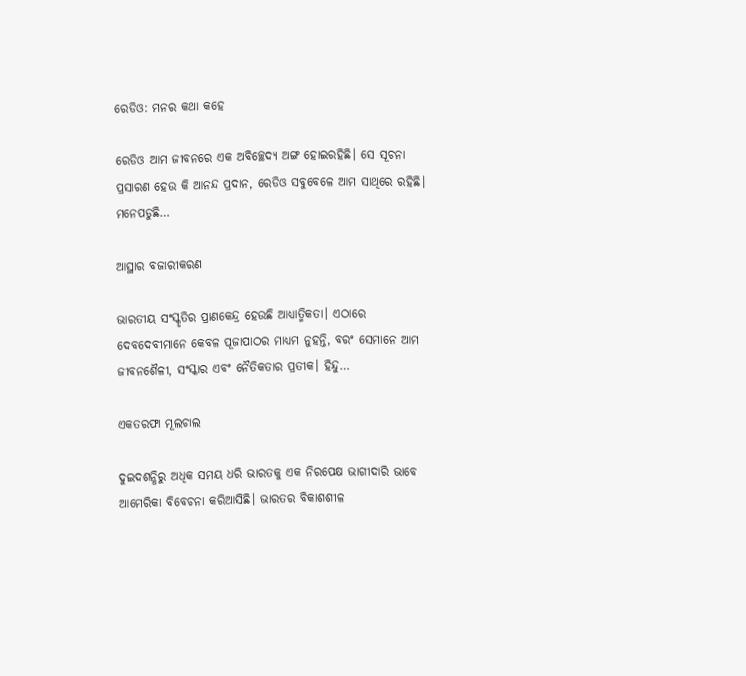ରେଡିଓ: ମନର କଥା କହେ

ରେଡିଓ ଆମ ଜୀବନରେ ଏକ ଅବିଚ୍ଛେଦ୍ୟ ଅଙ୍ଗ ହୋଇରହିଛି। ସେ ସୂଚନା ପ୍ରସାରଣ ହେଉ କି ଆନନ୍ଦ ପ୍ରଦାନ, ରେଡିଓ ସବୁବେଳେ ଆମ ସାଥିରେ ରହିଛି। ମନେପଡୁଛି…

ଆସ୍ଥାର ବଜାରୀକରଣ

ଭାରତୀୟ ସଂସ୍କୃତିର ପ୍ରାଣକେନ୍ଦ୍ର ହେଉଛି ଆଧ୍ୟାତ୍ମିକତା। ଏଠାରେ ଦେବଦେବୀମାନେ କେବଳ ପୂଜାପାଠର ମାଧ୍ୟମ ନୁହନ୍ତି, ବରଂ ସେମାନେ ଆମ ଜୀବନଶୈଳୀ, ସଂସ୍କାର ଏବଂ ନୈତିକତାର ପ୍ରତୀକ। ହିନ୍ଦୁ…

ଏକତରଫା ମୂଲଚାଲ

ଦୁଇଦଶନ୍ଧିରୁ ଅଧିକ ସମୟ ଧରି ଭାରତକୁ ଏକ ନିରପେକ୍ଷ ଭାଗୀଦାରି ଭାବେ ଆମେରିକା ବିବେଚନା କରିଆସିଛି। ଭାରତର ବିକାଶଶୀଳ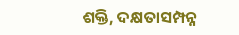ଶକ୍ତି, ଦକ୍ଷତାସମ୍ପନ୍ନ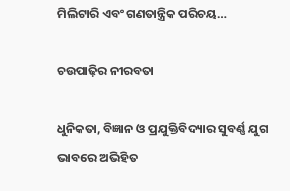ମିଲିଟାରି ଏବଂ ଗଣତାନ୍ତ୍ରିକ ପରିଚୟ…

ଚଉପାଢ଼ିର ନୀରବତା

ଧୁନିକତା, ବିଜ୍ଞାନ ଓ ପ୍ରଯୁକ୍ତିବିଦ୍ୟାର ସୁବର୍ଣ୍ଣ ଯୁଗ ଭାବରେ ଅଭିହିତ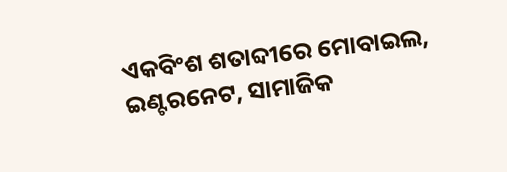ଏକବିଂଶ ଶତାବ୍ଦୀରେ ମୋବାଇଲ, ଇଣ୍ଟରନେଟ, ସାମାଜିକ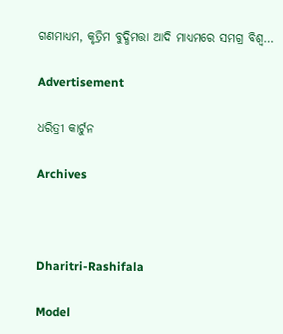ଗଣମାଧ୍ୟମ, କୃତ୍ରିମ ବୁଦ୍ଧିମତ୍ତା ଆଦି ମାଧ୍ୟମରେ ସମଗ୍ର ବିଶ୍ୱ…

Advertisement

ଧରିତ୍ରୀ କାର୍ଟୁନ

Archives



Dharitri-Rashifala

Model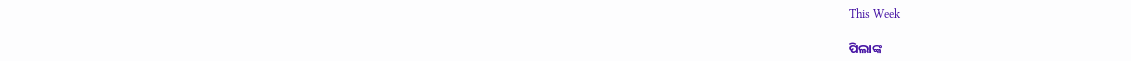This Week

ପିଲାଙ୍କ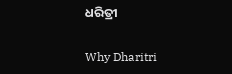ଧରିତ୍ରୀ

Why Dharitri